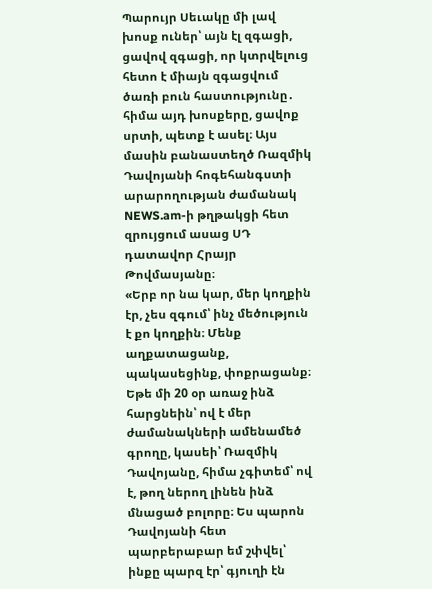Պարույր Սեւակը մի լավ խոսք ուներ՝ այն էլ զգացի, ցավով զգացի, որ կտրվելուց հետո է միայն զգացվում ծառի բուն հաստությունը․ հիմա այդ խոսքերը, ցավոք սրտի, պետք է ասել։ Այս մասին բանաստեղծ Ռազմիկ Դավոյանի հոգեհանգստի արարողության ժամանակ NEWS.am-ի թղթակցի հետ զրույցում ասաց ՍԴ դատավոր Հրայր Թովմասյանը։
«Երբ որ նա կար, մեր կողքին էր, չես զգում՝ ինչ մեծություն է քո կողքին։ Մենք աղքատացանք, պակասեցինք, փոքրացանք։ Եթե մի 20 օր առաջ ինձ հարցնեին՝ ով է մեր ժամանակների ամենամեծ գրողը, կասեի՝ Ռազմիկ Դավոյանը, հիմա չգիտեմ՝ ով է, թող ներող լինեն ինձ մնացած բոլորը։ Ես պարոն Դավոյանի հետ պարբերաբար եմ շփվել՝ ինքը պարզ էր՝ գյուղի էն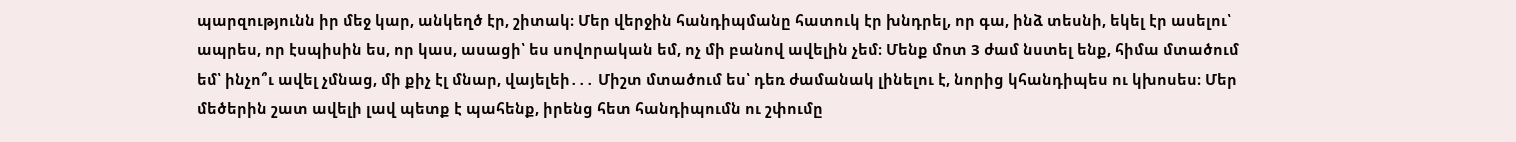պարզությունն իր մեջ կար, անկեղծ էր, շիտակ։ Մեր վերջին հանդիպմանը հատուկ էր խնդրել, որ գա, ինձ տեսնի, եկել էր ասելու՝ ապրես, որ էսպիսին ես, որ կաս, ասացի՝ ես սովորական եմ, ոչ մի բանով ավելին չեմ։ Մենք մոտ 3 ժամ նստել ենք, հիմա մտածում եմ՝ ինչո՞ւ ավել չմնաց, մի քիչ էլ մնար, վայելեի․․․ Միշտ մտածում ես՝ դեռ ժամանակ լինելու է, նորից կհանդիպես ու կխոսես։ Մեր մեծերին շատ ավելի լավ պետք է պահենք, իրենց հետ հանդիպումն ու շփումը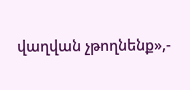վաղվան չթողնենք»,-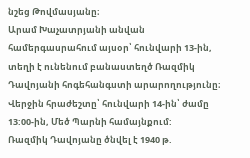նշեց Թովմասյանը։
Արամ Խաչատրյանի անվան համերգասրահում այսօր՝ հունվարի 13-ին, տեղի է ունենում բանաստեղծ Ռազմիկ Դավոյանի հոգեհանգստի արարողությունը։
Վերջին հրաժեշտը՝ հունվարի 14-ին՝ ժամը 13:00-ին, Մեծ Պարնի համայնքում:
Ռազմիկ Դավոյանը ծնվել է 1940 թ.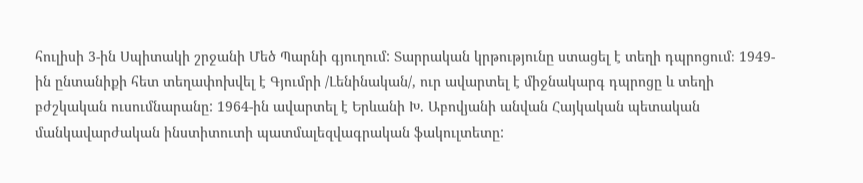հուլիսի 3-ին Սպիտակի շրջանի Մեծ Պարնի գյուղում: Տարրական կրթությունը ստացել է տեղի դպրոցում։ 1949-ին ընտանիքի հետ տեղափոխվել է Գյումրի /Լենինական/, ուր ավարտել է միջնակարգ դպրոցը և տեղի բժշկական ուսումնարանը: 1964-ին ավարտել է Երևանի Խ. Աբովյանի անվան Հայկական պետական մանկավարժական ինստիտուտի պատմալեզվագրական ֆակուլտետը: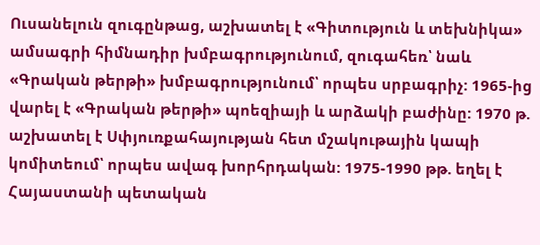Ուսանելուն զուգընթաց, աշխատել է «Գիտություն և տեխնիկա» ամսագրի հիմնադիր խմբագրությունում, զուգահեռ՝ նաև «Գրական թերթի» խմբագրությունում՝ որպես սրբագրիչ: 1965-ից վարել է «Գրական թերթի» պոեզիայի և արձակի բաժինը: 1970 թ. աշխատել է Սփյուռքահայության հետ մշակութային կապի կոմիտեում՝ որպես ավագ խորհրդական: 1975-1990 թթ. եղել է Հայաստանի պետական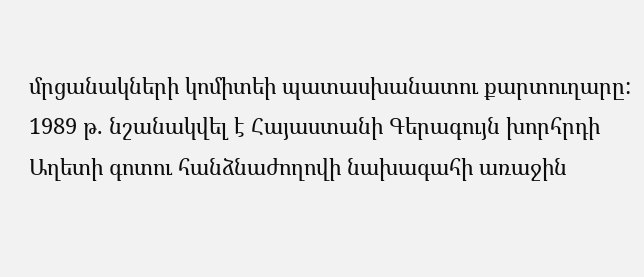մրցանակների կոմիտեի պատասխանատու քարտուղարը:
1989 թ. նշանակվել է Հայաստանի Գերագույն խորհրդի Աղետի գոտու հանձնաժողովի նախագահի առաջին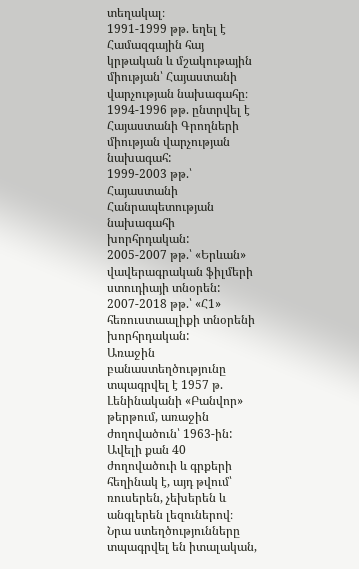տեղակալ։
1991-1999 թթ. եղել է Համազգային հայ կրթական և մշակութային միության՝ Հայաստանի վարչության նախագահը։
1994-1996 թթ. ընտրվել է Հայաստանի Գրողների միության վարչության նախագահ:
1999-2003 թթ.՝ Հայաստանի Հանրապետության նախագահի խորհրդական:
2005-2007 թթ.՝ «Երևան» վավերագրական ֆիլմերի ստուդիայի տնօրեն:
2007-2018 թթ.՝ «Հ1» հեռուստաալիքի տնօրենի խորհրդական:
Առաջին բանաստեղծությունը տպագրվել է 1957 թ. Լենինականի «Բանվոր» թերթում, առաջին ժողովածուն՝ 1963-ին: Ավելի քան 40 ժողովածուի և գրքերի հեղինակ է, այդ թվում՝ ռուսերեն, չեխերեն և անգլերեն լեզուներով։ Նրա ստեղծությունները տպագրվել են իտալական,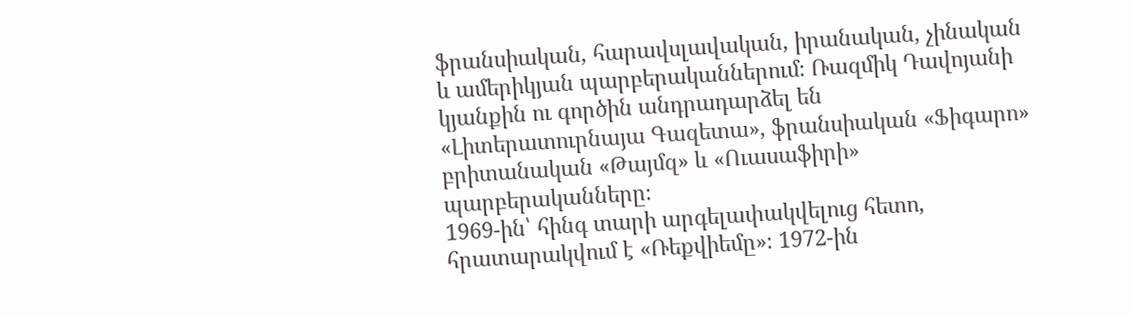ֆրանսիական, հարավսլավական, իրանական, չինական և ամերիկյան պարբերականներում։ Ռազմիկ Դավոյանի կյանքին ու գործին անդրադարձել են «Լիտերատուրնայա Գազետա», ֆրանսիական «Ֆիգարո» բրիտանական «Թայմզ» և «Ուասաֆիրի» պարբերականները։
1969-ին՝ հինգ տարի արգելափակվելուց հետո, հրատարակվում է «Ռեքվիեմը»։ 1972-ին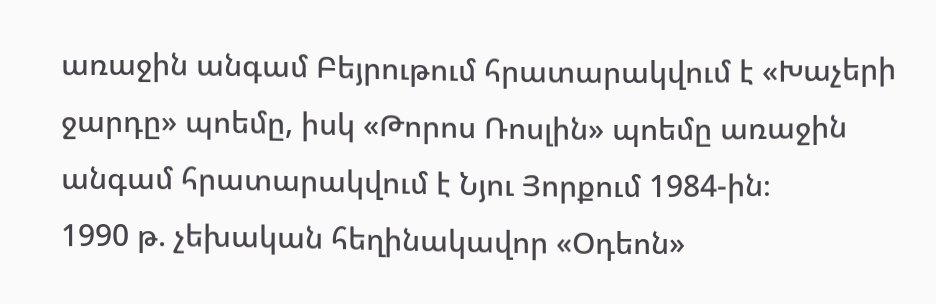առաջին անգամ Բեյրութում հրատարակվում է «Խաչերի ջարդը» պոեմը, իսկ «Թորոս Ռոսլին» պոեմը առաջին անգամ հրատարակվում է Նյու Յորքում 1984-ին։
1990 թ. չեխական հեղինակավոր «Օդեոն»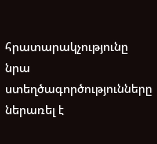հրատարակչությունը նրա ստեղծագործությունները ներառել է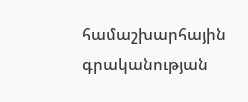համաշխարհային գրականության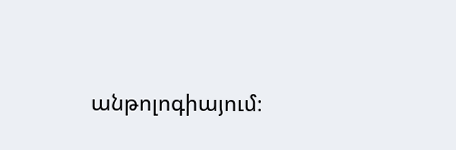անթոլոգիայում։